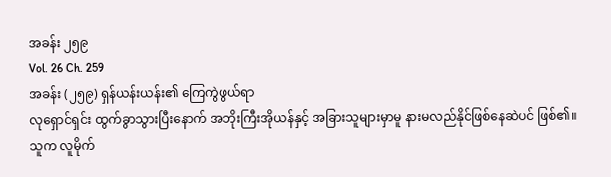အခန်း ၂၅၉
Vol. 26 Ch. 259
အခန်း (၂၅၉) ရှန်ယန်းယန်း၏ ကြေကွဲဖွယ်ရာ
လုရှောင်ရှင်း ထွက်ခွာသွားပြီးနောက် အဘိုးကြီးအိုယန်နှင့် အခြားသူများမှာမူ နားမလည်နိုင်ဖြစ်နေဆဲပင် ဖြစ်၏။
သူက လူမိုက်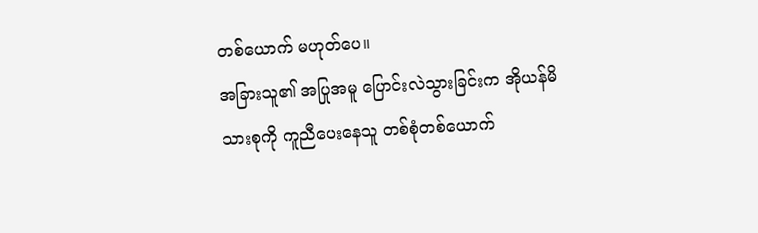တစ်ယောက် မဟုတ်ပေ။
အခြားသူ၏ အပြုအမူ ပြောင်းလဲသွားခြင်းက အိုယန်မိသားစုကို ကူညီပေးနေသူ တစ်စုံတစ်ယောက်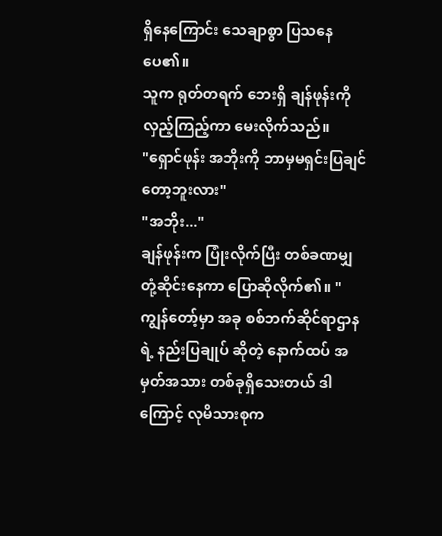ရှိနေကြောင်း သေချာစွာ ပြသနေပေ၏။
သူက ရုတ်တရက် ဘေးရှိ ချန်ဖုန်းကို လှည့်ကြည့်ကာ မေးလိုက်သည်။
"ရှောင်ဖုန်း အဘိုးကို ဘာမှမရှင်းပြချင်တော့ဘူးလား"
"အဘိုး..."
ချန်ဖုန်းက ပြုံးလိုက်ပြီး တစ်ခဏမျှ တုံ့ဆိုင်းနေကာ ပြောဆိုလိုက်၏။ "ကျွန်တော့်မှာ အခု စစ်ဘက်ဆိုင်ရာဌာနရဲ့ နည်းပြချုပ် ဆိုတဲ့ နောက်ထပ် အမှတ်အသား တစ်ခုရှိသေးတယ် ဒါကြောင့် လုမိသားစုက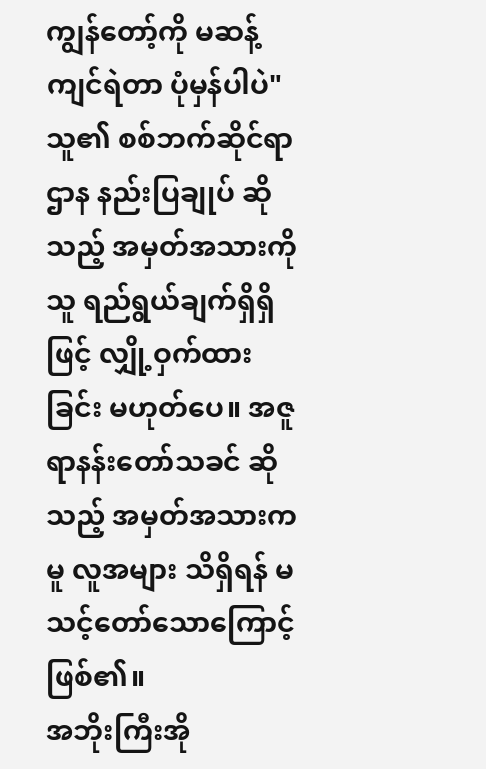ကျွန်တော့်ကို မဆန့်ကျင်ရဲတာ ပုံမှန်ပါပဲ"
သူ၏ စစ်ဘက်ဆိုင်ရာဌာန နည်းပြချုပ် ဆိုသည့် အမှတ်အသားကို သူ ရည်ရွယ်ချက်ရှိရှိဖြင့် လျှို့ဝှက်ထားခြင်း မဟုတ်ပေ။ အဇူရာနန်းတော်သခင် ဆိုသည့် အမှတ်အသားကမူ လူအများ သိရှိရန် မသင့်တော်သောကြောင့် ဖြစ်၏။
အဘိုးကြီးအို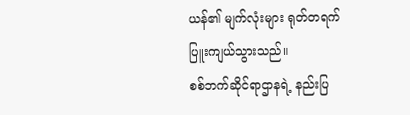ယန်၏ မျက်လုံးများ ရုတ်တရက် ပြူးကျယ်သွားသည်။
စစ်ဘက်ဆိုင်ရာဌာနရဲ့ နည်းပြ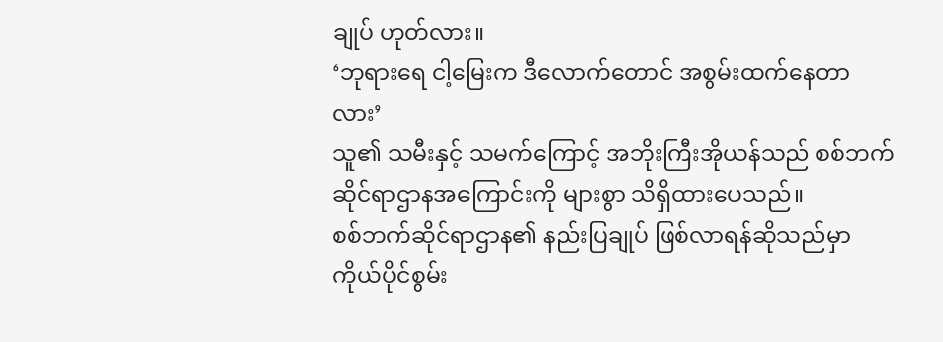ချုပ် ဟုတ်လား။
‘ဘုရားရေ ငါ့မြေးက ဒီလောက်တောင် အစွမ်းထက်နေတာလား’
သူ၏ သမီးနှင့် သမက်ကြောင့် အဘိုးကြီးအိုယန်သည် စစ်ဘက်ဆိုင်ရာဌာနအကြောင်းကို များစွာ သိရှိထားပေသည်။
စစ်ဘက်ဆိုင်ရာဌာန၏ နည်းပြချုပ် ဖြစ်လာရန်ဆိုသည်မှာ ကိုယ်ပိုင်စွမ်း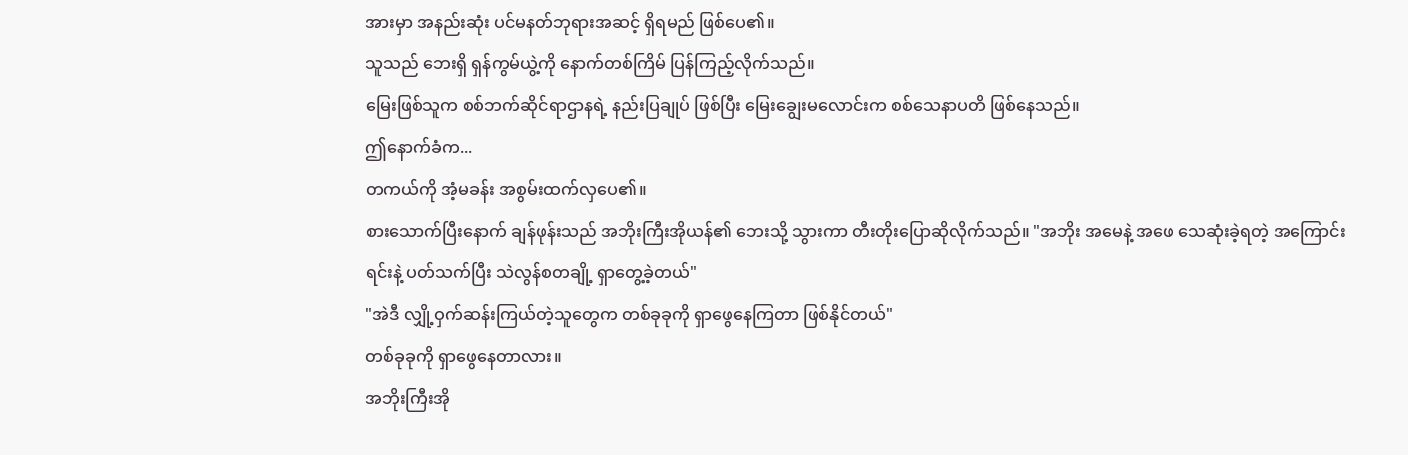အားမှာ အနည်းဆုံး ပင်မနတ်ဘုရားအဆင့် ရှိရမည် ဖြစ်ပေ၏။
သူသည် ဘေးရှိ ရှန်ကွမ်ယွဲ့ကို နောက်တစ်ကြိမ် ပြန်ကြည့်လိုက်သည်။
မြေးဖြစ်သူက စစ်ဘက်ဆိုင်ရာဌာနရဲ့ နည်းပြချုပ် ဖြစ်ပြီး မြေးချွေးမလောင်းက စစ်သေနာပတိ ဖြစ်နေသည်။
ဤနောက်ခံက...
တကယ်ကို အံ့မခန်း အစွမ်းထက်လှပေ၏။
စားသောက်ပြီးနောက် ချန်ဖုန်းသည် အဘိုးကြီးအိုယန်၏ ဘေးသို့ သွားကာ တီးတိုးပြောဆိုလိုက်သည်။ "အဘိုး အမေနဲ့ အဖေ သေဆုံးခဲ့ရတဲ့ အကြောင်းရင်းနဲ့ ပတ်သက်ပြီး သဲလွန်စတချို့ ရှာတွေ့ခဲ့တယ်"
"အဲဒီ လျှို့ဝှက်ဆန်းကြယ်တဲ့သူတွေက တစ်ခုခုကို ရှာဖွေနေကြတာ ဖြစ်နိုင်တယ်"
တစ်ခုခုကို ရှာဖွေနေတာလား။
အဘိုးကြီးအို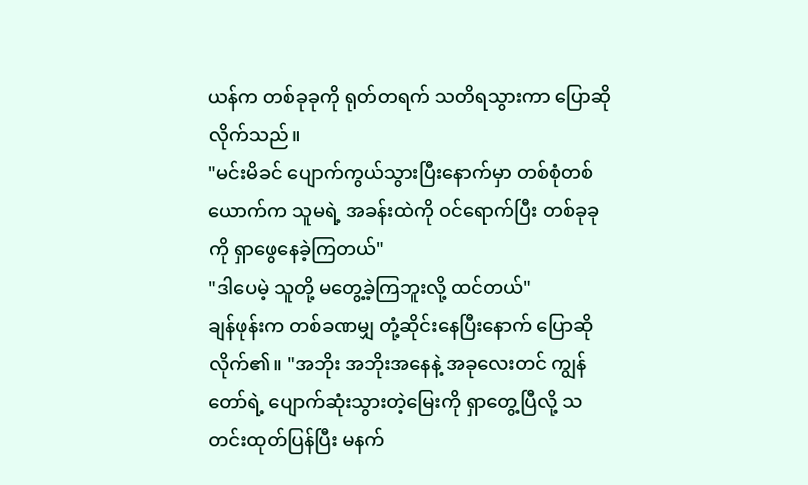ယန်က တစ်ခုခုကို ရုတ်တရက် သတိရသွားကာ ပြောဆိုလိုက်သည်။
"မင်းမိခင် ပျောက်ကွယ်သွားပြီးနောက်မှာ တစ်စုံတစ်ယောက်က သူမရဲ့ အခန်းထဲကို ဝင်ရောက်ပြီး တစ်ခုခုကို ရှာဖွေနေခဲ့ကြတယ်"
"ဒါပေမဲ့ သူတို့ မတွေ့ခဲ့ကြဘူးလို့ ထင်တယ်"
ချန်ဖုန်းက တစ်ခဏမျှ တုံ့ဆိုင်းနေပြီးနောက် ပြောဆိုလိုက်၏။ "အဘိုး အဘိုးအနေနဲ့ အခုလေးတင် ကျွန်တော်ရဲ့ ပျောက်ဆုံးသွားတဲ့မြေးကို ရှာတွေ့ပြီလို့ သတင်းထုတ်ပြန်ပြီး မနက်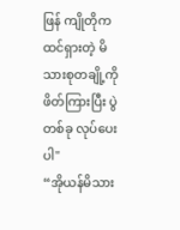ဖြန် ကျိုတိုက ထင်ရှားတဲ့ မိသားစုတချို့ကို ဖိတ်ကြားပြီး ပွဲတစ်ခု လုပ်ပေးပါ"
“အိုယန်မိသား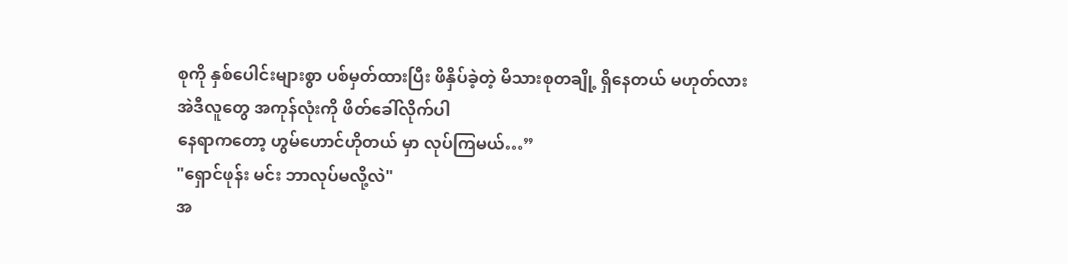စုကို နှစ်ပေါင်းများစွာ ပစ်မှတ်ထားပြီး ဖိနှိပ်ခဲ့တဲ့ မိသားစုတချို့ ရှိနေတယ် မဟုတ်လား
အဲဒီလူတွေ အကုန်လုံးကို ဖိတ်ခေါ်လိုက်ပါ
နေရာကတော့ ဟွမ်ဟောင်ဟိုတယ် မှာ လုပ်ကြမယ်…”
"ရှောင်ဖုန်း မင်း ဘာလုပ်မလို့လဲ"
အ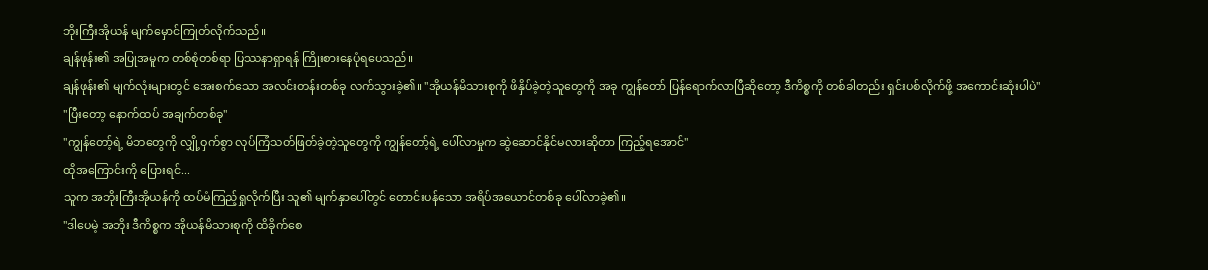ဘိုးကြီးအိုယန် မျက်မှောင်ကြုတ်လိုက်သည်။
ချန်ဖုန်း၏ အပြုအမူက တစ်စုံတစ်ရာ ပြဿနာရှာရန် ကြိုးစားနေပုံရပေသည်။
ချန်ဖုန်း၏ မျက်လုံးများတွင် အေးစက်သော အလင်းတန်းတစ်ခု လက်သွားခဲ့၏။ "အိုယန်မိသားစုကို ဖိနှိပ်ခဲ့တဲ့သူတွေကို အခု ကျွန်တော် ပြန်ရောက်လာပြီဆိုတော့ ဒီကိစ္စကို တစ်ခါတည်း ရှင်းပစ်လိုက်ဖို့ အကောင်းဆုံးပါပဲ"
"ပြီးတော့ နောက်ထပ် အချက်တစ်ခု"
"ကျွန်တော့်ရဲ့ မိဘတွေကို လျှို့ဝှက်စွာ လုပ်ကြံသတ်ဖြတ်ခဲ့တဲ့သူတွေကို ကျွန်တော့်ရဲ့ ပေါ်လာမှုက ဆွဲဆောင်နိုင်မလားဆိုတာ ကြည့်ရအောင်"
ထိုအကြောင်းကို ပြေားရင်...
သူက အဘိုးကြီးအိုယန်ကို ထပ်မံကြည့်ရှုလိုက်ပြီး သူ၏ မျက်နှာပေါ်တွင် တောင်းပန်သော အရိပ်အယောင်တစ်ခု ပေါ်လာခဲ့၏။
"ဒါပေမဲ့ အဘိုး ဒီကိစ္စက အိုယန်မိသားစုကို ထိခိုက်စေ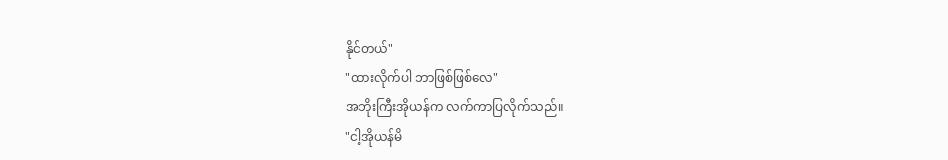နိုင်တယ်"
"ထားလိုက်ပါ ဘာဖြစ်ဖြစ်လေ"
အဘိုးကြီးအိုယန်က လက်ကာပြလိုက်သည်။
"ငါ့အိုယန်မိ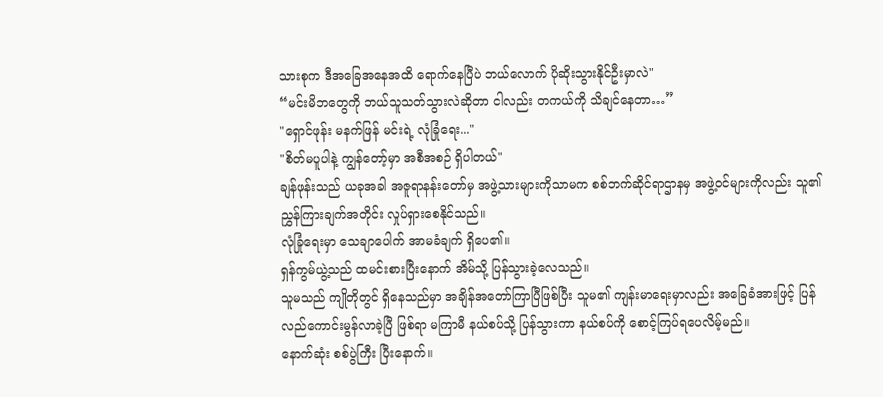သားစုက ဒီအခြေအနေအထိ ရောက်နေပြီပဲ ဘယ်လောက် ပိုဆိုးသွားနိုင်ဦးမှာလဲ"
“မင်းမိဘတွေကို ဘယ်သူသတ်သွားလဲဆိုတာ ငါလည်း တကယ်ကို သိချင်နေတာ…”
"ရှောင်ဖုန်း မနက်ဖြန် မင်းရဲ့ လုံခြုံရေး..."
"စိတ်မပူပါနဲ့ ကျွန်တော့်မှာ အစီအစဉ် ရှိပါတယ်"
ချန်ဖုန်းသည် ယခုအခါ အဇူရာနန်းတော်မှ အဖွဲ့သားများကိုသာမက စစ်ဘက်ဆိုင်ရာဌာနမှ အဖွဲ့ဝင်များကိုလည်း သူ၏ ညွှန်ကြားချက်အတိုင်း လှုပ်ရှားစေနိုင်သည်။
လုံခြုံရေးမှာ သေချာပေါက် အာမခံချက် ရှိပေ၏။
ရှန်ကွမ်ယွဲ့သည် ထမင်းစားပြီးနောက် အိမ်သို့ ပြန်သွားခဲ့လေသည်။
သူမသည် ကျိုတိုတွင် ရှိနေသည်မှာ အချိန်အတော်ကြာပြီဖြစ်ပြီး သူမ၏ ကျန်းမာရေးမှာလည်း အခြေခံအားဖြင့် ပြန်လည်ကောင်းမွန်လာခဲ့ပြီ ဖြစ်ရာ မကြာမီ နယ်စပ်သို့ ပြန်သွားကာ နယ်စပ်ကို စောင့်ကြပ်ရပေလိမ့်မည်။
နောက်ဆုံး စစ်ပွဲကြီး ပြီးနောက်။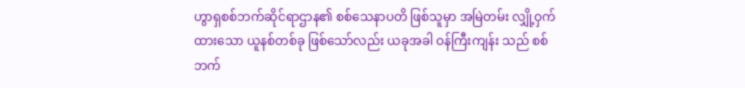ဟွာရှစစ်ဘက်ဆိုင်ရာဌာန၏ စစ်သေနာပတိ ဖြစ်သူမှာ အမြဲတမ်း လျှို့ဝှက်ထားသော ယူနစ်တစ်ခု ဖြစ်သော်လည်း ယခုအခါ ဝန်ကြီးကျန်း သည် စစ်ဘက်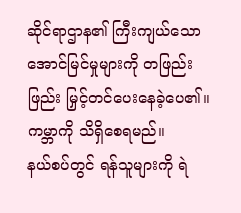ဆိုင်ရာဌာန၏ ကြီးကျယ်သော အောင်မြင်မှုများကို တဖြည်းဖြည်း မြှင့်တင်ပေးနေခဲ့ပေ၏။
ကမ္ဘာကို သိရှိစေရမည်။
နယ်စပ်တွင် ရန်သူများကို ရဲ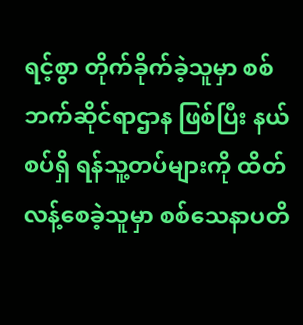ရင့်စွာ တိုက်ခိုက်ခဲ့သူမှာ စစ်ဘက်ဆိုင်ရာဌာန ဖြစ်ပြီး နယ်စပ်ရှိ ရန်သူ့တပ်များကို ထိတ်လန့်စေခဲ့သူမှာ စစ်သေနာပတိ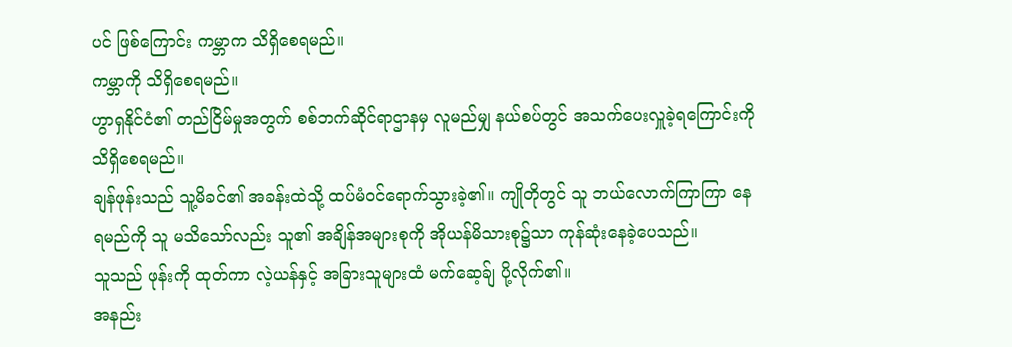ပင် ဖြစ်ကြောင်း ကမ္ဘာက သိရှိစေရမည်။
ကမ္ဘာကို သိရှိစေရမည်။
ဟွာရှနိုင်ငံ၏ တည်ငြိမ်မှုအတွက် စစ်ဘက်ဆိုင်ရာဌာနမှ လူမည်မျှ နယ်စပ်တွင် အသက်ပေးလှူခဲ့ရကြောင်းကို သိရှိစေရမည်။
ချန်ဖုန်းသည် သူ့မိခင်၏ အခန်းထဲသို့ ထပ်မံဝင်ရောက်သွားခဲ့၏။ ကျိုတိုတွင် သူ ဘယ်လောက်ကြာကြာ နေရမည်ကို သူ မသိသော်လည်း သူ၏ အချိန်အများစုကို အိုယန်မိသားစု၌သာ ကုန်ဆုံးနေခဲ့ပေသည်။
သူသည် ဖုန်းကို ထုတ်ကာ လဲ့ယန်နှင့် အခြားသူများထံ မက်ဆေ့ခ်ျ ပို့လိုက်၏။
အနည်း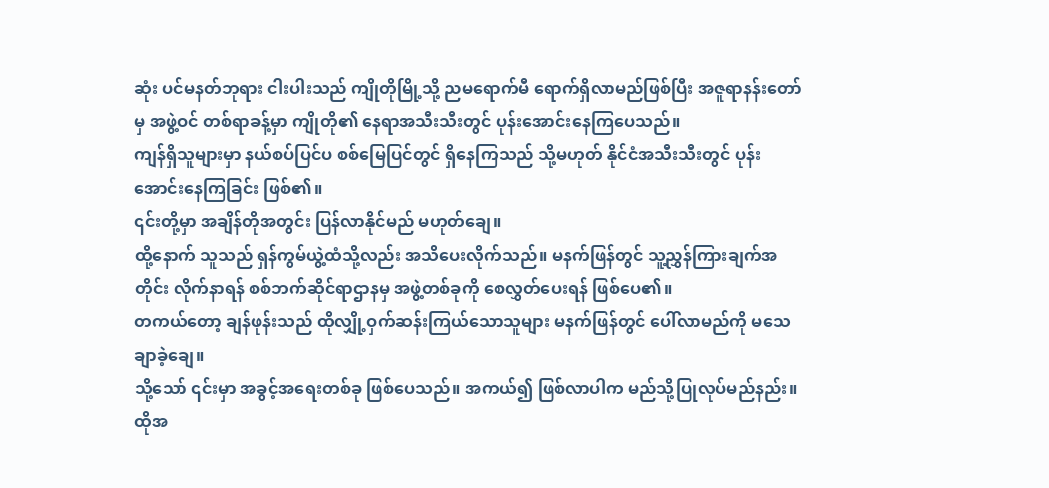ဆုံး ပင်မနတ်ဘုရား ငါးပါးသည် ကျိုတိုမြို့သို့ ညမရောက်မီ ရောက်ရှိလာမည်ဖြစ်ပြီး အဇူရာနန်းတော်မှ အဖွဲ့ဝင် တစ်ရာခန့်မှာ ကျိုတို၏ နေရာအသီးသီးတွင် ပုန်းအောင်းနေကြပေသည်။
ကျန်ရှိသူများမှာ နယ်စပ်ပြင်ပ စစ်မြေပြင်တွင် ရှိနေကြသည် သို့မဟုတ် နိုင်ငံအသီးသီးတွင် ပုန်းအောင်းနေကြခြင်း ဖြစ်၏။
၎င်းတို့မှာ အချိန်တိုအတွင်း ပြန်လာနိုင်မည် မဟုတ်ချေ။
ထို့နောက် သူသည် ရှန်ကွမ်ယွဲ့ထံသို့လည်း အသိပေးလိုက်သည်။ မနက်ဖြန်တွင် သူ့ညွှန်ကြားချက်အတိုင်း လိုက်နာရန် စစ်ဘက်ဆိုင်ရာဌာနမှ အဖွဲ့တစ်ခုကို စေလွှတ်ပေးရန် ဖြစ်ပေ၏။
တကယ်တော့ ချန်ဖုန်းသည် ထိုလျှို့ဝှက်ဆန်းကြယ်သောသူများ မနက်ဖြန်တွင် ပေါ်လာမည်ကို မသေချာခဲ့ချေ။
သို့သော် ၎င်းမှာ အခွင့်အရေးတစ်ခု ဖြစ်ပေသည်။ အကယ်၍ ဖြစ်လာပါက မည်သို့ပြုလုပ်မည်နည်း။
ထိုအ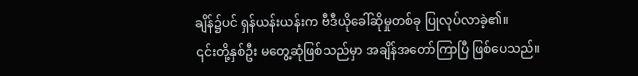ချိန်၌ပင် ရှန်ယန်းယန်းက ဗီဒီယိုခေါ်ဆိုမှုတစ်ခု ပြုလုပ်လာခဲ့၏။
၎င်းတို့နှစ်ဦး မတွေ့ဆုံဖြစ်သည်မှာ အချိန်အတော်ကြာပြီ ဖြစ်ပေသည်။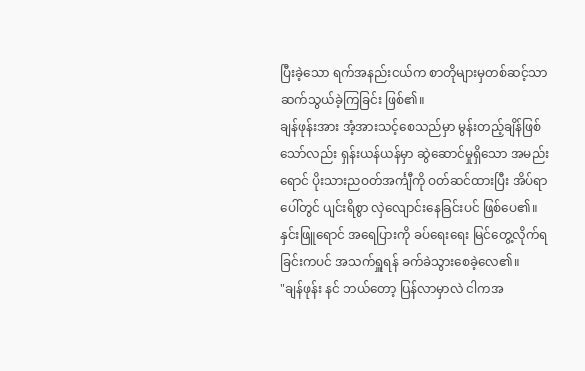ပြီးခဲ့သော ရက်အနည်းငယ်က စာတိုများမှတစ်ဆင့်သာ ဆက်သွယ်ခဲ့ကြခြင်း ဖြစ်၏။
ချန်ဖုန်းအား အံ့အားသင့်စေသည်မှာ မွန်းတည့်ချိန်ဖြစ်သော်လည်း ရှန်းယန်ယန်မှာ ဆွဲဆောင်မှုရှိသော အမည်းရောင် ပိုးသားညဝတ်အင်္ကျီကို ဝတ်ဆင်ထားပြီး အိပ်ရာပေါ်တွင် ပျင်းရိစွာ လှဲလျောင်းနေခြင်းပင် ဖြစ်ပေ၏။
နှင်းဖြူရောင် အရေပြားကို ခပ်ရေးရေး မြင်တွေ့လိုက်ရခြင်းကပင် အသက်ရှူရန် ခက်ခဲသွားစေခဲ့လေ၏။
"ချန်ဖုန်း နင် ဘယ်တော့ ပြန်လာမှာလဲ ငါကအ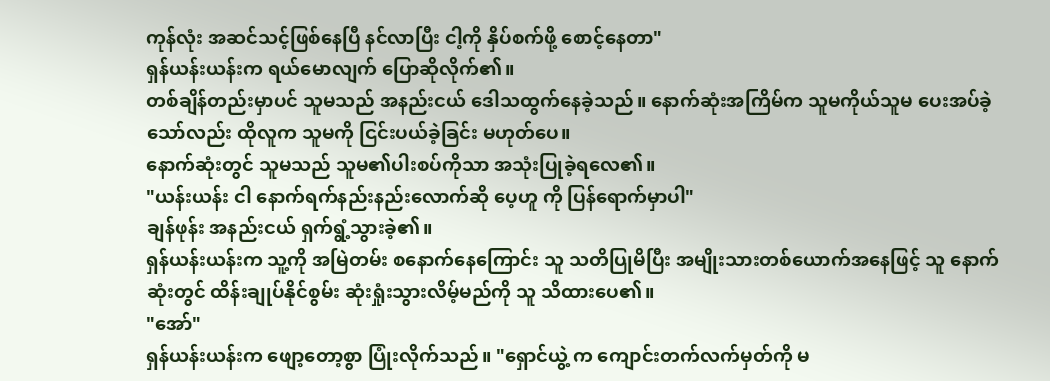ကုန်လုံး အဆင်သင့်ဖြစ်နေပြီ နင်လာပြီး ငါ့ကို နှိပ်စက်ဖို့ စောင့်နေတာ"
ရှန်ယန်းယန်းက ရယ်မောလျက် ပြောဆိုလိုက်၏။
တစ်ချိန်တည်းမှာပင် သူမသည် အနည်းငယ် ဒေါသထွက်နေခဲ့သည်။ နောက်ဆုံးအကြိမ်က သူမကိုယ်သူမ ပေးအပ်ခဲ့သော်လည်း ထိုလူက သူမကို ငြင်းပယ်ခဲ့ခြင်း မဟုတ်ပေ။
နောက်ဆုံးတွင် သူမသည် သူမ၏ပါးစပ်ကိုသာ အသုံးပြုခဲ့ရလေ၏။
"ယန်းယန်း ငါ နောက်ရက်နည်းနည်းလောက်ဆို ပေ့ဟူ ကို ပြန်ရောက်မှာပါ"
ချန်ဖုန်း အနည်းငယ် ရှက်ရွံ့သွားခဲ့၏။
ရှန်ယန်းယန်းက သူ့ကို အမြဲတမ်း စနောက်နေကြောင်း သူ သတိပြုမိပြီး အမျိုးသားတစ်ယောက်အနေဖြင့် သူ နောက်ဆုံးတွင် ထိန်းချုပ်နိုင်စွမ်း ဆုံးရှုံးသွားလိမ့်မည်ကို သူ သိထားပေ၏။
"အော်"
ရှန်ယန်းယန်းက ဖျော့တော့စွာ ပြုံးလိုက်သည်။ "ရှောင်ယွဲ့ က ကျောင်းတက်လက်မှတ်ကို မ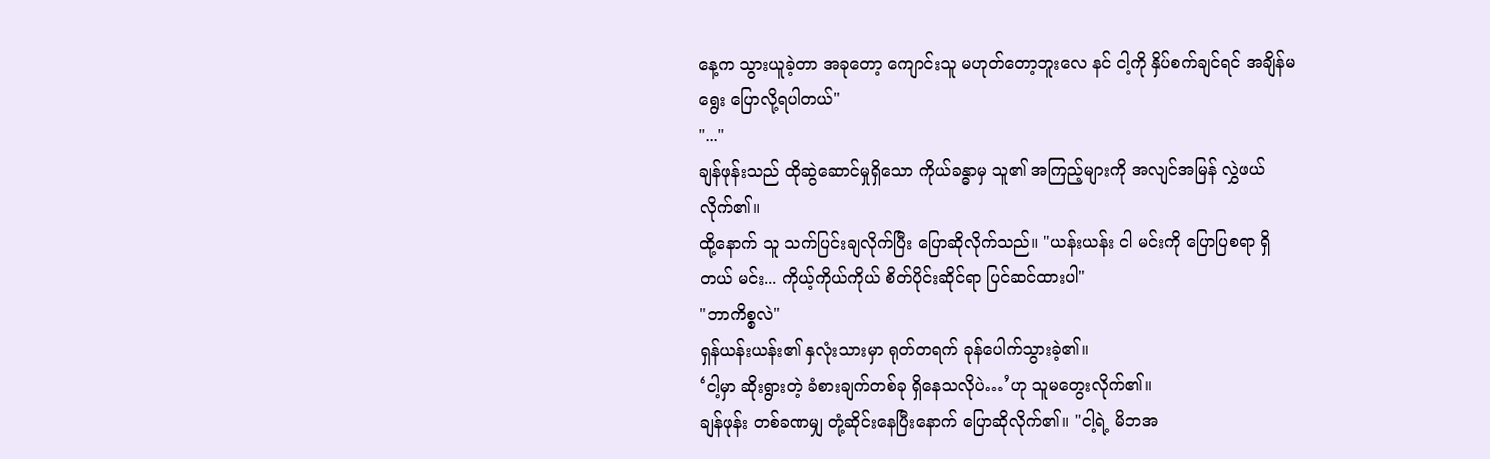နေ့က သွားယူခဲ့တာ အခုတော့ ကျောင်းသူ မဟုတ်တော့ဘူးလေ နင် ငါ့ကို နှိပ်စက်ချင်ရင် အချိန်မရွေး ပြောလို့ရပါတယ်"
"..."
ချန်ဖုန်းသည် ထိုဆွဲဆောင်မှုရှိသော ကိုယ်ခန္ဓာမှ သူ၏ အကြည့်များကို အလျင်အမြန် လွှဲဖယ်လိုက်၏။
ထို့နောက် သူ သက်ပြင်းချလိုက်ပြီး ပြောဆိုလိုက်သည်။ "ယန်းယန်း ငါ မင်းကို ပြောပြစရာ ရှိတယ် မင်း... ကိုယ့်ကိုယ်ကိုယ် စိတ်ပိုင်းဆိုင်ရာ ပြင်ဆင်ထားပါ"
"ဘာကိစ္စလဲ"
ရှန်ယန်းယန်း၏ နှလုံးသားမှာ ရုတ်တရက် ခုန်ပေါက်သွားခဲ့၏။
‘ငါ့မှာ ဆိုးရွားတဲ့ ခံစားချက်တစ်ခု ရှိနေသလိုပဲ…’ဟု သူမတွေးလိုက်၏။
ချန်ဖုန်း တစ်ခဏမျှ တုံ့ဆိုင်းနေပြီးနောက် ပြောဆိုလိုက်၏။ "ငါ့ရဲ့ မိဘအ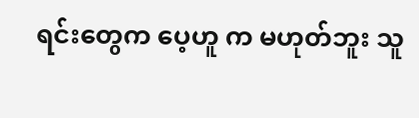ရင်းတွေက ပေ့ဟူ က မဟုတ်ဘူး သူ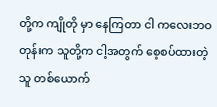တို့က ကျိုတို မှာ နေကြတာ ငါ ကလေးဘဝတုန်းက သူတို့က ငါ့အတွက် စေ့စပ်ထားတဲ့သူ တစ်ယောက်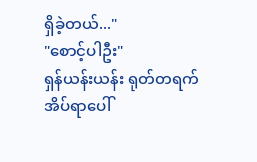ရှိခဲ့တယ်..."
"စောင့်ပါဦး"
ရှန်ယန်းယန်း ရုတ်တရက် အိပ်ရာပေါ်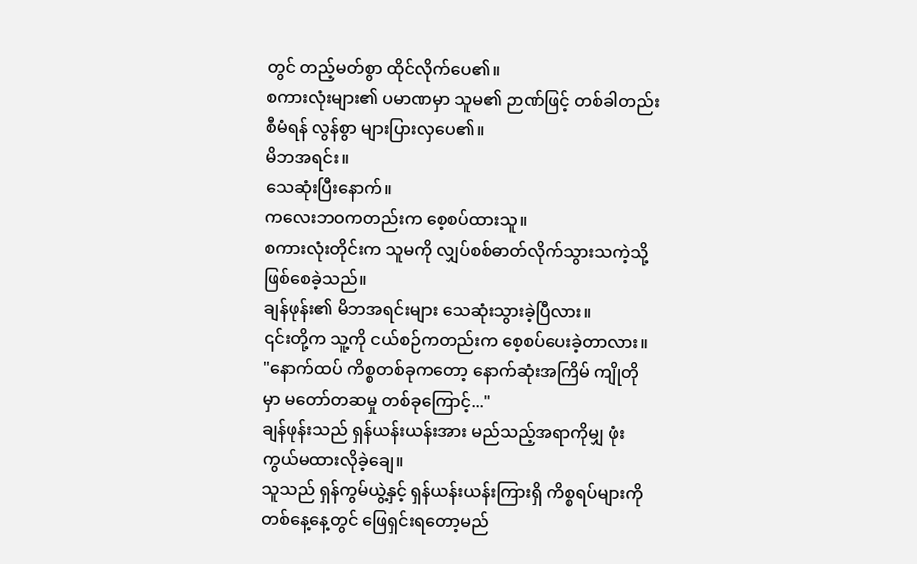တွင် တည့်မတ်စွာ ထိုင်လိုက်ပေ၏။
စကားလုံးများ၏ ပမာဏမှာ သူမ၏ ဉာဏ်ဖြင့် တစ်ခါတည်း စီမံရန် လွန်စွာ များပြားလှပေ၏။
မိဘအရင်း။
သေဆုံးပြီးနောက်။
ကလေးဘဝကတည်းက စေ့စပ်ထားသူ။
စကားလုံးတိုင်းက သူမကို လျှပ်စစ်ဓာတ်လိုက်သွားသကဲ့သို့ ဖြစ်စေခဲ့သည်။
ချန်ဖုန်း၏ မိဘအရင်းများ သေဆုံးသွားခဲ့ပြီလား။
၎င်းတို့က သူ့ကို ငယ်စဉ်ကတည်းက စေ့စပ်ပေးခဲ့တာလား။
"နောက်ထပ် ကိစ္စတစ်ခုကတော့ နောက်ဆုံးအကြိမ် ကျိုတို မှာ မတော်တဆမှု တစ်ခုကြောင့်..."
ချန်ဖုန်းသည် ရှန်ယန်းယန်းအား မည်သည့်အရာကိုမျှ ဖုံးကွယ်မထားလိုခဲ့ချေ။
သူသည် ရှန်ကွမ်ယွဲ့နှင့် ရှန်ယန်းယန်းကြားရှိ ကိစ္စရပ်များကို တစ်နေ့နေ့တွင် ဖြေရှင်းရတော့မည်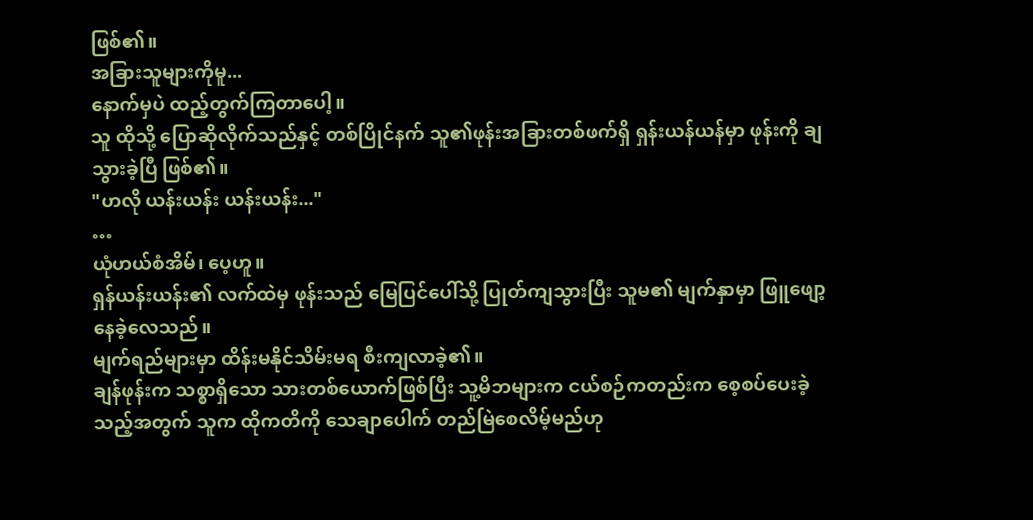ဖြစ်၏။
အခြားသူများကိုမူ...
နောက်မှပဲ ထည့်တွက်ကြတာပေါ့။
သူ ထိုသို့ ပြောဆိုလိုက်သည်နှင့် တစ်ပြိုင်နက် သူ၏ဖုန်းအခြားတစ်ဖက်ရှိ ရှန်းယန်ယန်မှာ ဖုန်းကို ချသွားခဲ့ပြီ ဖြစ်၏။
"ဟလို ယန်းယန်း ယန်းယန်း..."
…
ယုံဟယ်စံအိမ်၊ ပေ့ဟူ။
ရှန်ယန်းယန်း၏ လက်ထဲမှ ဖုန်းသည် မြေပြင်ပေါ်သို့ ပြုတ်ကျသွားပြီး သူမ၏ မျက်နှာမှာ ဖြူဖျော့နေခဲ့လေသည်။
မျက်ရည်များမှာ ထိန်းမနိုင်သိမ်းမရ စီးကျလာခဲ့၏။
ချန်ဖုန်းက သစ္စာရှိသော သားတစ်ယောက်ဖြစ်ပြီး သူ့မိဘများက ငယ်စဉ်ကတည်းက စေ့စပ်ပေးခဲ့သည့်အတွက် သူက ထိုကတိကို သေချာပေါက် တည်မြဲစေလိမ့်မည်ဟု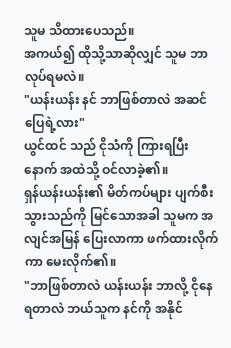သူမ သိထားပေသည်။
အကယ်၍ ထိုသို့သာဆိုလျှင် သူမ ဘာလုပ်ရမလဲ။
"ယန်းယန်း နင် ဘာဖြစ်တာလဲ အဆင်ပြေရဲ့လား"
ယွင်ထင် သည် ငိုသံကို ကြားရပြီးနောက် အထဲသို့ ဝင်လာခဲ့၏။
ရှန်ယန်းယန်း၏ မိတ်ကပ်များ ပျက်စီးသွားသည်ကို မြင်သောအခါ သူမက အလျင်အမြန် ပြေးလာကာ ဖက်ထားလိုက်ကာ မေးလိုက်၏။
"ဘာဖြစ်တာလဲ ယန်းယန်း ဘာလို့ ငိုနေရတာလဲ ဘယ်သူက နင်ကို အနိုင်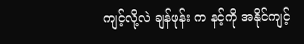ကျင့်လို့လဲ ချန်ဖုန်း က နင့်ကို အနိုင်ကျင့်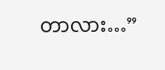တာလား…”